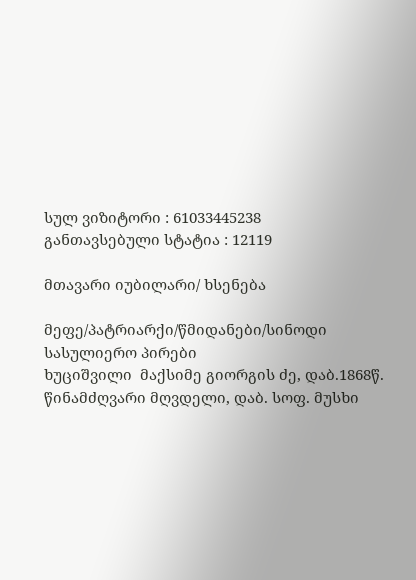სულ ვიზიტორი : 61033445238
განთავსებული სტატია : 12119

მთავარი იუბილარი/ ხსენება

მეფე/პატრიარქი/წმიდანები/სინოდი
სასულიერო პირები
ხუციშვილი  მაქსიმე გიორგის ძე, დაბ.1868წ. წინამძღვარი მღვდელი, დაბ. სოფ. მუსხი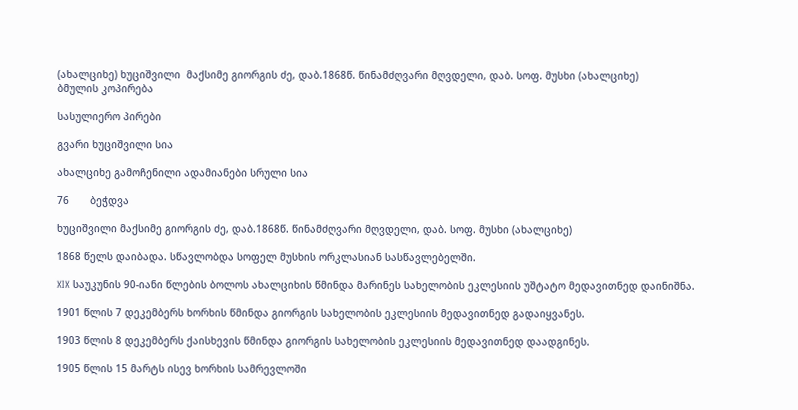(ახალციხე) ხუციშვილი  მაქსიმე გიორგის ძე, დაბ.1868წ. წინამძღვარი მღვდელი, დაბ. სოფ. მუსხი (ახალციხე)
ბმულის კოპირება

სასულიერო პირები

გვარი ხუციშვილი სია

ახალციხე გამოჩენილი ადამიანები სრული სია

76       ბეჭდვა

ხუციშვილი მაქსიმე გიორგის ძე, დაბ.1868წ. წინამძღვარი მღვდელი, დაბ. სოფ. მუსხი (ახალციხე)

1868 წელს დაიბადა. სწავლობდა სოფელ მუსხის ორკლასიან სასწავლებელში.

XIX საუკუნის 90-იანი წლების ბოლოს ახალციხის წმინდა მარინეს სახელობის ეკლესიის უშტატო მედავითნედ დაინიშნა.

1901 წლის 7 დეკემბერს ხორხის წმინდა გიორგის სახელობის ეკლესიის მედავითნედ გადაიყვანეს.

1903 წლის 8 დეკემბერს ქაისხევის წმინდა გიორგის სახელობის ეკლესიის მედავითნედ დაადგინეს.

1905 წლის 15 მარტს ისევ ხორხის სამრევლოში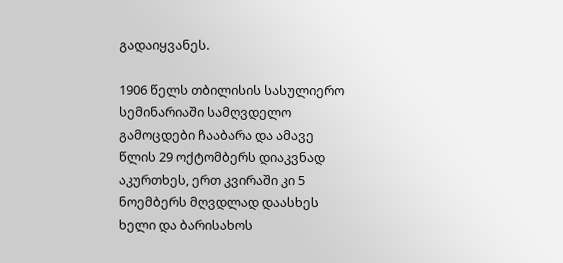გადაიყვანეს.

1906 წელს თბილისის სასულიერო სემინარიაში სამღვდელო გამოცდები ჩააბარა და ამავე წლის 29 ოქტომბერს დიაკვნად აკურთხეს, ერთ კვირაში კი 5 ნოემბერს მღვდლად დაასხეს ხელი და ბარისახოს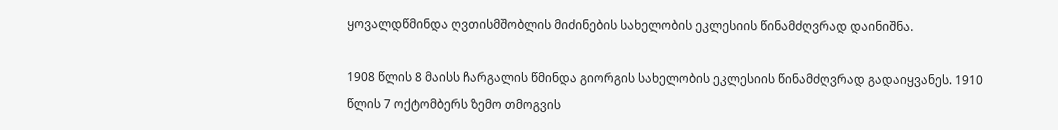ყოვალდწმინდა ღვთისმშობლის მიძინების სახელობის ეკლესიის წინამძღვრად დაინიშნა.

1908 წლის 8 მაისს ჩარგალის წმინდა გიორგის სახელობის ეკლესიის წინამძღვრად გადაიყვანეს. 1910 წლის 7 ოქტომბერს ზემო თმოგვის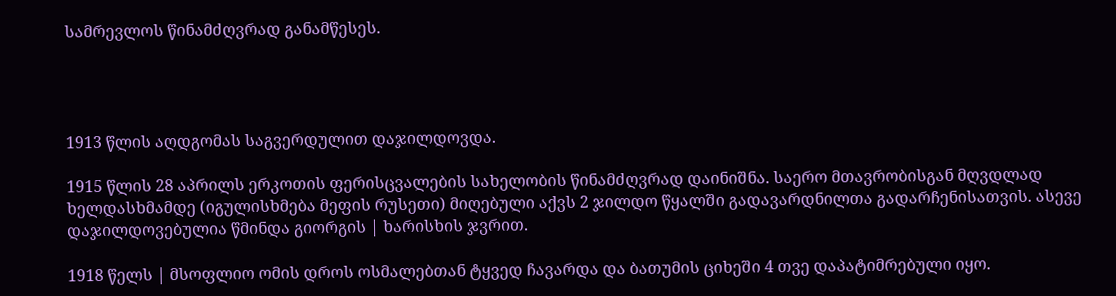სამრევლოს წინამძღვრად განამწესეს.




1913 წლის აღდგომას საგვერდულით დაჯილდოვდა.

1915 წლის 28 აპრილს ერკოთის ფერისცვალების სახელობის წინამძღვრად დაინიშნა. საერო მთავრობისგან მღვდლად ხელდასხმამდე (იგულისხმება მეფის რუსეთი) მიღებული აქვს 2 ჯილდო წყალში გადავარდნილთა გადარჩენისათვის. ასევე დაჯილდოვებულია წმინდა გიორგის | ხარისხის ჯვრით.

1918 წელს | მსოფლიო ომის დროს ოსმალებთან ტყვედ ჩავარდა და ბათუმის ციხეში 4 თვე დაპატიმრებული იყო.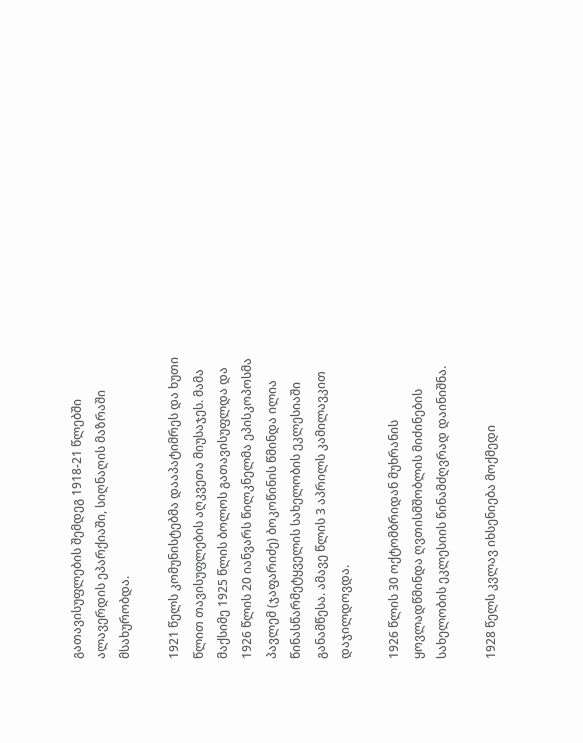გათავისუფლების შემდეგ 1918-21 წლებში ალავერდის ეპარქიაში, სიღნაღის მაზრაში მსახურობდა.

1921 წელს კომუნისტებმა დააპატიმრეს და ხუთი წლით თავისუფლების აღკვეთა მიუსაჯეს. მამა მაქსიმე 1925 წლის ბოლოს გათავისუფლდა და 1926 წლის 20 იანვარს წილკნელმა ეპისკოპოსმა პავლემ (ჯაფარიძე) ბოკოწინის წმინდა ილია წინასწარმეტყველის სახელობის ეკლესიაში განამწესა. ამავე წლის 3 აპრილს კამილავკით დაჯილდოვდა.

1926 წლის 30 ოქტომბრიდან მუხრანის ყოვლადწმინდა ღვთისმშობლის მიძინების სახელობის ეკლესიის წინამძღვრად დაინიშნა.

1928 წელს კვლავ იხსენიება მოქმედი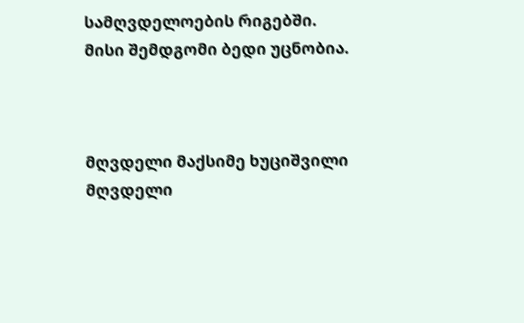სამღვდელოების რიგებში. მისი შემდგომი ბედი უცნობია.



მღვდელი მაქსიმე ხუციშვილი
მღვდელი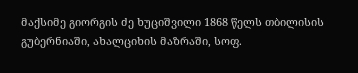მაქსიმე გიორგის ძე ხუციშვილი 1868 წელს თბილისის გუბერნიაში, ახალციხის მაზრაში, სოფ.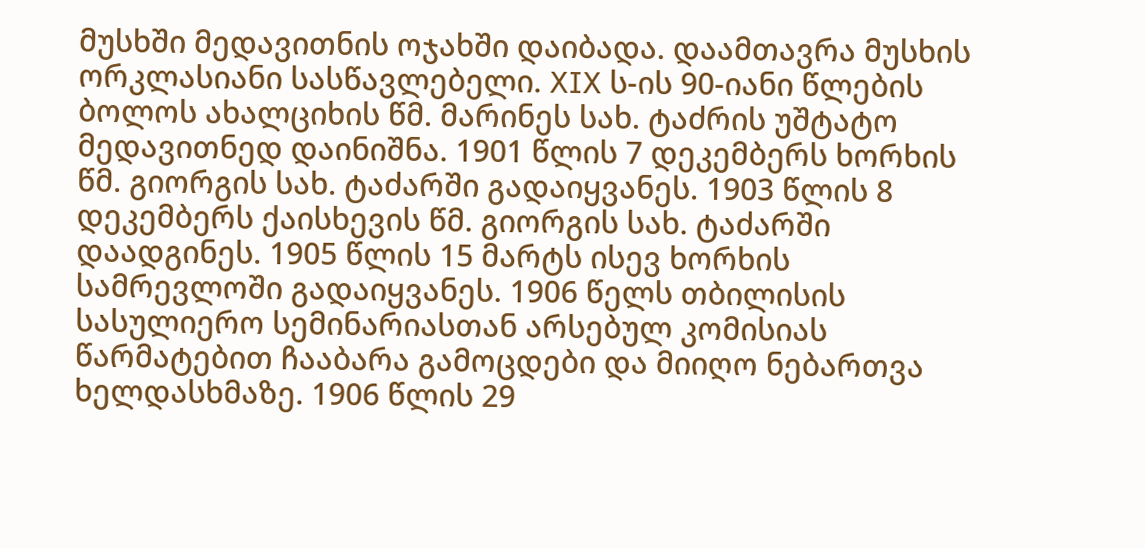მუსხში მედავითნის ოჯახში დაიბადა. დაამთავრა მუსხის ორკლასიანი სასწავლებელი. XIX ს-ის 90-იანი წლების ბოლოს ახალციხის წმ. მარინეს სახ. ტაძრის უშტატო მედავითნედ დაინიშნა. 1901 წლის 7 დეკემბერს ხორხის წმ. გიორგის სახ. ტაძარში გადაიყვანეს. 1903 წლის 8 დეკემბერს ქაისხევის წმ. გიორგის სახ. ტაძარში დაადგინეს. 1905 წლის 15 მარტს ისევ ხორხის სამრევლოში გადაიყვანეს. 1906 წელს თბილისის სასულიერო სემინარიასთან არსებულ კომისიას წარმატებით ჩააბარა გამოცდები და მიიღო ნებართვა ხელდასხმაზე. 1906 წლის 29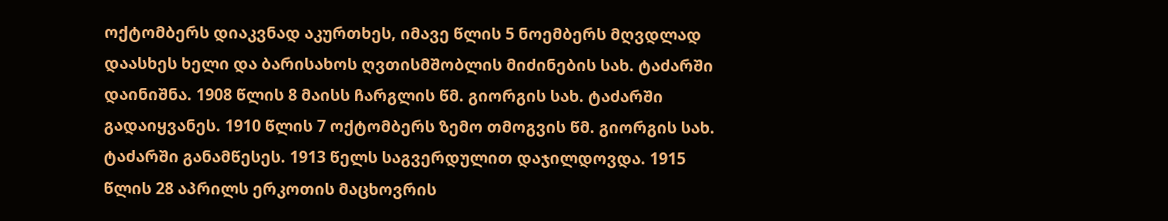ოქტომბერს დიაკვნად აკურთხეს, იმავე წლის 5 ნოემბერს მღვდლად დაასხეს ხელი და ბარისახოს ღვთისმშობლის მიძინების სახ. ტაძარში დაინიშნა. 1908 წლის 8 მაისს ჩარგლის წმ. გიორგის სახ. ტაძარში გადაიყვანეს. 1910 წლის 7 ოქტომბერს ზემო თმოგვის წმ. გიორგის სახ. ტაძარში განამწესეს. 1913 წელს საგვერდულით დაჯილდოვდა. 1915 წლის 28 აპრილს ერკოთის მაცხოვრის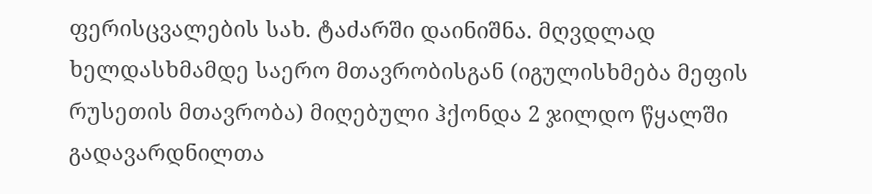ფერისცვალების სახ. ტაძარში დაინიშნა. მღვდლად ხელდასხმამდე საერო მთავრობისგან (იგულისხმება მეფის რუსეთის მთავრობა) მიღებული ჰქონდა 2 ჯილდო წყალში გადავარდნილთა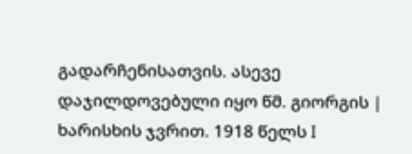გადარჩენისათვის. ასევე დაჯილდოვებული იყო წმ. გიორგის | ხარისხის ჯვრით. 1918 წელს I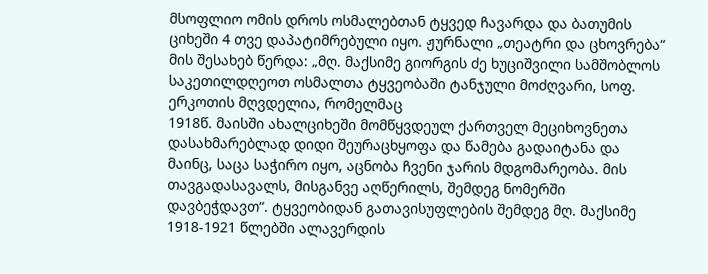მსოფლიო ომის დროს ოსმალებთან ტყვედ ჩავარდა და ბათუმის ციხეში 4 თვე დაპატიმრებული იყო. ჟურნალი „თეატრი და ცხოვრება“ მის შესახებ წერდა: „მღ. მაქსიმე გიორგის ძე ხუციშვილი სამშობლოს საკეთილდღეოთ ოსმალთა ტყვეობაში ტანჯული მოძღვარი, სოფ. ერკოთის მღვდელია, რომელმაც
1918წ. მაისში ახალციხეში მომწყვდეულ ქართველ მეციხოვნეთა დასახმარებლად დიდი შეურაცხყოფა და წამება გადაიტანა და მაინც, საცა საჭირო იყო, აცნობა ჩვენი ჯარის მდგომარეობა. მის თავგადასავალს, მისგანვე აღწერილს, შემდეგ ნომერში დავბეჭდავთ“. ტყვეობიდან გათავისუფლების შემდეგ მღ. მაქსიმე 1918-1921 წლებში ალავერდის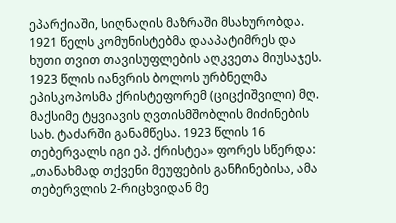ეპარქიაში, სიღნაღის მაზრაში მსახურობდა. 1921 წელს კომუნისტებმა დააპატიმრეს და ხუთი თვით თავისუფლების აღკვეთა მიუსაჯეს. 1923 წლის იანვრის ბოლოს ურბნელმა ეპისკოპოსმა ქრისტეფორემ (ციცქიშვილი) მღ. მაქსიმე ტყვიავის ღვთისმშობლის მიძინების სახ. ტაძარში განამწესა. 1923 წლის 16 თებერვალს იგი ეპ. ქრისტეა» ფორეს სწერდა: „თანახმად თქვენი მეუფების განჩინებისა, ამა თებერვლის 2-რიცხვიდან მე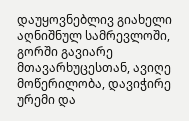დაუყოვნებლივ გიახელი აღნიშნულ სამრევლოში, გორში გავიარე მთავარხუცესთან, ავიღე მოწერილობა, დავიჭირე ურემი და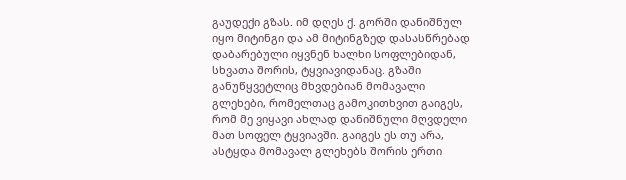გაუდექი გზას. იმ დღეს ქ. გორში დანიშნულ იყო მიტინგი და ამ მიტინგზედ დასასწრებად დაბარებული იყვნენ ხალხი სოფლებიდან, სხვათა შორის, ტყვიავიდანაც. გზაში განუწყვეტლიც მხვდებიან მომავალი გლეხები, რომელთაც გამოკითხვით გაიგეს, რომ მე ვიყავი ახლად დანიშნული მღვდელი მათ სოფელ ტყვიავში. გაიგეს ეს თუ არა, ასტყდა მომავალ გლეხებს შორის ერთი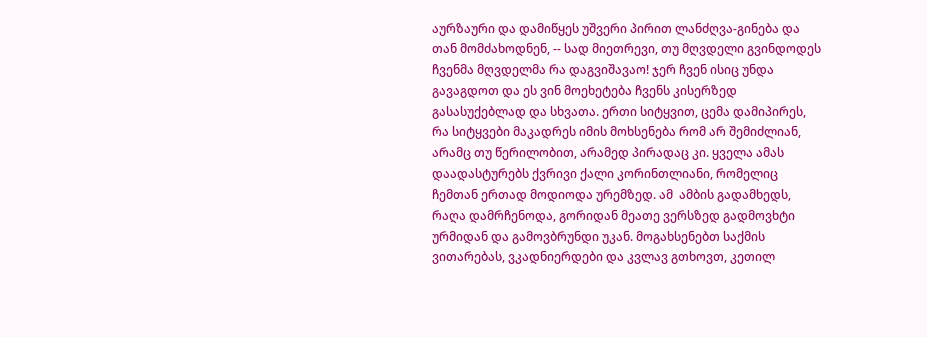აურზაური და დამიწყეს უშვერი პირით ლანძღვა-გინება და თან მომძახოდნენ, -- სად მიეთრევი, თუ მღვდელი გვინდოდეს ჩვენმა მღვდელმა რა დაგვიშავაო! ჯერ ჩვენ ისიც უნდა გავაგდოთ და ეს ვინ მოეხეტება ჩვენს კისერზედ გასასუქებლად და სხვათა. ერთი სიტყვით, ცემა დამიპირეს, რა სიტყვები მაკადრეს იმის მოხსენება რომ არ შემიძლიან, არამც თუ წერილობით, არამედ პირადაც კი. ყველა ამას დაადასტურებს ქვრივი ქალი კორინთლიანი, რომელიც ჩემთან ერთად მოდიოდა ურემზედ. ამ  ამბის გადამხედს, რაღა დამრჩენოდა, გორიდან მეათე ვერსზედ გადმოვხტი ურმიდან და გამოვბრუნდი უკან. მოგახსენებთ საქმის ვითარებას, ვკადნიერდები და კვლავ გთხოვთ, კეთილ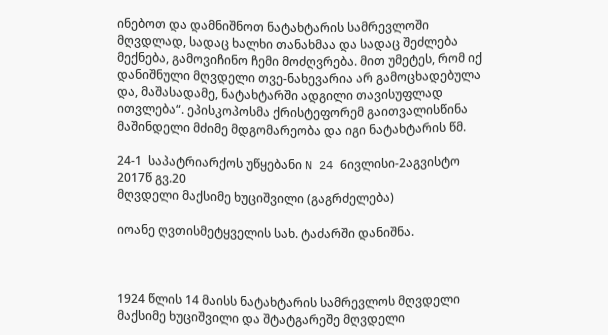ინებოთ და დამნიშნოთ ნატახტარის სამრევლოში მღვდლად, სადაც ხალხი თანახმაა და სადაც შეძლება მექნება, გამოვიჩინო ჩემი მოძღვრება. მით უმეტეს, რომ იქ დანიშნული მღვდელი თვე-ნახევარია არ გამოცხადებულა და, მაშასადამე, ნატახტარში ადგილი თავისუფლად ითვლება“. ეპისკოპოსმა ქრისტეფორემ გაითვალისწინა მაშინდელი მძიმე მდგომარეობა და იგი ნატახტარის წმ.

24-1  საპატრიარქოს უწყებანი N 24 6ივლისი-2აგვისტო 2017წ გვ.20
მღვდელი მაქსიმე ხუციშვილი (გაგრძელება)

იოანე ღვთისმეტყველის სახ. ტაძარში დანიშნა.



1924 წლის 14 მაისს ნატახტარის სამრევლოს მღვდელი მაქსიმე ხუციშვილი და შტატგარეშე მღვდელი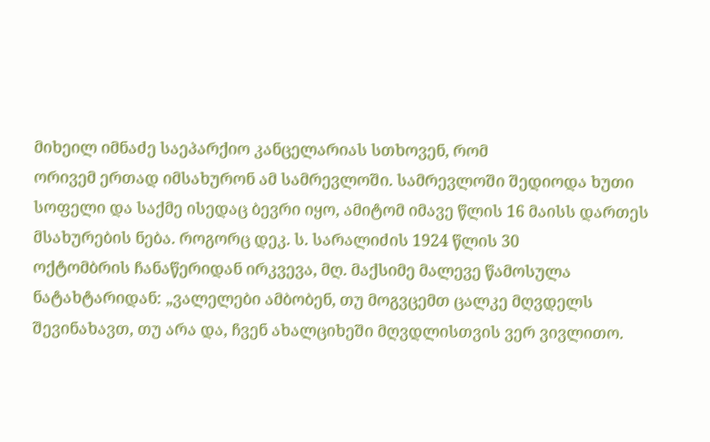მიხეილ იმნაძე საეპარქიო კანცელარიას სთხოვენ, რომ
ორივემ ერთად იმსახურონ ამ სამრევლოში. სამრევლოში შედიოდა ხუთი სოფელი და საქმე ისედაც ბევრი იყო, ამიტომ იმავე წლის 16 მაისს დართეს მსახურების ნება. როგორც დეკ. ს. სარალიძის 1924 წლის 30
ოქტომბრის ჩანაწერიდან ირკვევა, მღ. მაქსიმე მალევე წამოსულა ნატახტარიდან: „ვალელები ამბობენ, თუ მოგვცემთ ცალკე მღვდელს შევინახავთ, თუ არა და, ჩვენ ახალციხეში მღვდლისთვის ვერ ვივლითო.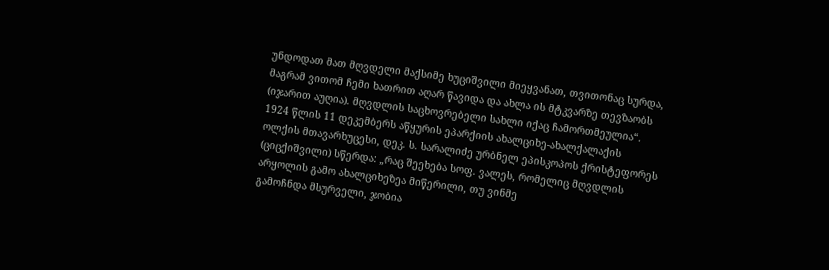უნდოდათ მათ მღვდელი მაქსიმე ხუციშვილი მიეყვანათ, თვითონაც სურდა, მაგრამ ვითომ ჩემი ხათრით აღარ წავიდა და ახლა ის მტკვარზე თევზაობს (იჯარით აუღია). მღვდლის საცხოვრებელი სახლი იქაც ჩამორთმეულია“. 1924 წლის 11 დეკემბერს აწყურის ეპარქიის ახალციხე-ახალქალაქის ოლქის მთავარხუცესი, დეკ. ს. სარალიძე ურბნელ ეპისკოპოს ქრისტეფორეს (ციცქიშვილი) სწერდა: „რაც შეეხება სოფ. ვალეს, რომელიც მღვდლის
არყოლის გამო ახალციხეზეა მიწერილი, თუ ვინმე
გამოჩნდა მსურველი, ჯობია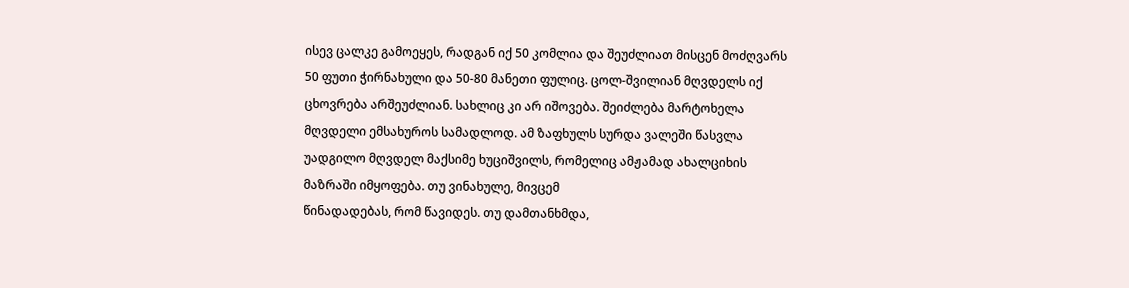ისევ ცალკე გამოეყეს, რადგან იქ 50 კომლია და შეუძლიათ მისცენ მოძღვარს 50 ფუთი ჭირნახული და 50-80 მანეთი ფულიც. ცოლ-შვილიან მღვდელს იქ ცხოვრება არშეუძლიან. სახლიც კი არ იშოვება. შეიძლება მარტოხელა მღვდელი ემსახუროს სამადლოდ. ამ ზაფხულს სურდა ვალეში წასვლა უადგილო მღვდელ მაქსიმე ხუციშვილს, რომელიც ამჟამად ახალციხის მაზრაში იმყოფება. თუ ვინახულე, მივცემ
წინადადებას, რომ წავიდეს. თუ დამთანხმდა,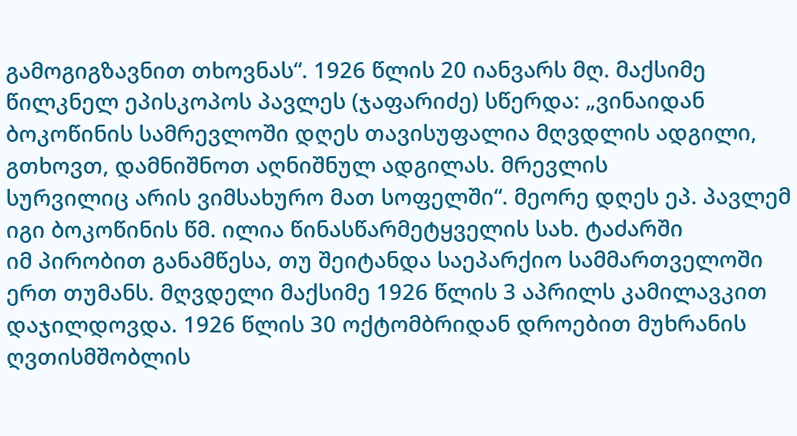გამოგიგზავნით თხოვნას“. 1926 წლის 20 იანვარს მღ. მაქსიმე წილკნელ ეპისკოპოს პავლეს (ჯაფარიძე) სწერდა: „ვინაიდან ბოკოწინის სამრევლოში დღეს თავისუფალია მღვდლის ადგილი, გთხოვთ, დამნიშნოთ აღნიშნულ ადგილას. მრევლის
სურვილიც არის ვიმსახურო მათ სოფელში“. მეორე დღეს ეპ. პავლემ იგი ბოკოწინის წმ. ილია წინასწარმეტყველის სახ. ტაძარში
იმ პირობით განამწესა, თუ შეიტანდა საეპარქიო სამმართველოში ერთ თუმანს. მღვდელი მაქსიმე 1926 წლის 3 აპრილს კამილავკით დაჯილდოვდა. 1926 წლის 30 ოქტომბრიდან დროებით მუხრანის ღვთისმშობლის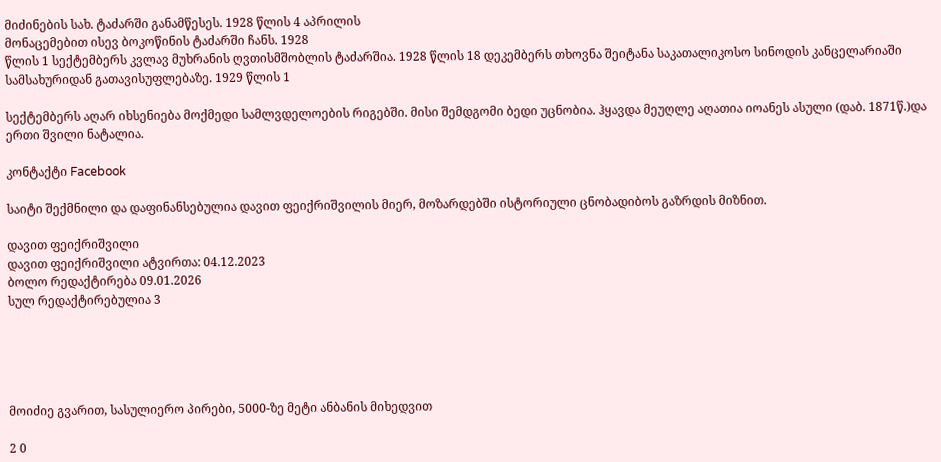მიძინების სახ. ტაძარში განამწესეს. 1928 წლის 4 აპრილის
მონაცემებით ისევ ბოკოწინის ტაძარში ჩანს. 1928
წლის 1 სექტემბერს კვლავ მუხრანის ღვთისმშობლის ტაძარშია. 1928 წლის 18 დეკემბერს თხოვნა შეიტანა საკათალიკოსო სინოდის კანცელარიაში სამსახურიდან გათავისუფლებაზე. 1929 წლის 1

სექტემბერს აღარ იხსენიება მოქმედი სამლვდელოების რიგებში. მისი შემდგომი ბედი უცნობია. ჰყავდა მეუღლე აღათია იოანეს ასული (დაბ. 1871წ.)და ერთი შვილი ნატალია.

კონტაქტი Facebook

საიტი შექმნილი და დაფინანსებულია დავით ფეიქრიშვილის მიერ, მოზარდებში ისტორიული ცნობადიბოს გაზრდის მიზნით.

დავით ფეიქრიშვილი
დავით ფეიქრიშვილი ატვირთა: 04.12.2023
ბოლო რედაქტირება 09.01.2026
სულ რედაქტირებულია 3





მოიძიე გვარით, სასულიერო პირები, 5000-ზე მეტი ანბანის მიხედვით

2 0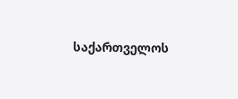საქართველოს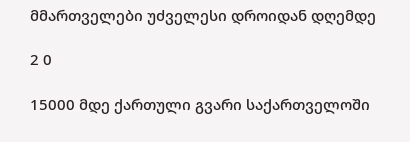მმართველები უძველესი დროიდან დღემდე

2 0

15000 მდე ქართული გვარი საქართველოში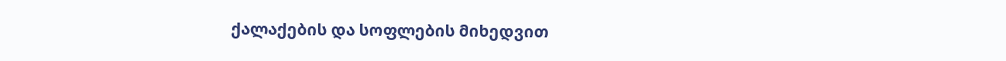ქალაქების და სოფლების მიხედვით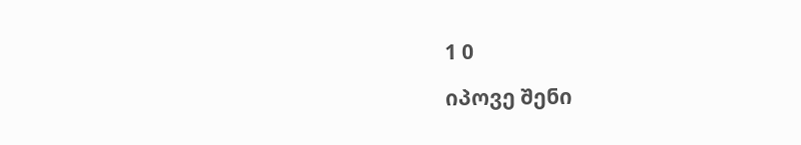1 0

იპოვე შენი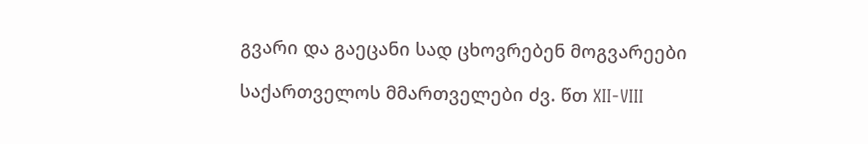გვარი და გაეცანი სად ცხოვრებენ მოგვარეები

საქართველოს მმართველები ძვ. წთ XII-VIII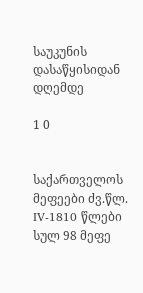საუკუნის დასაწყისიდან დღემდე

1 0


საქართველოს მეფეები ძვ.წლ. IV-1810 წლები სულ 98 მეფე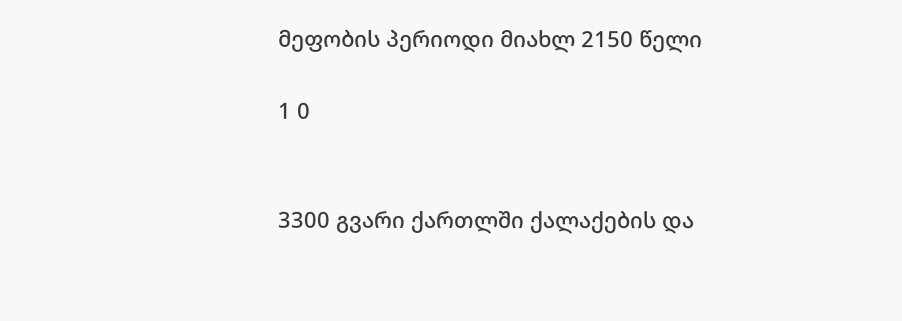მეფობის პერიოდი მიახლ 2150 წელი

1 0


3300 გვარი ქართლში ქალაქების და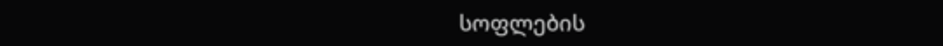სოფლების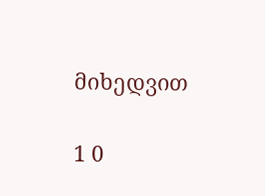მიხედვით

1 0